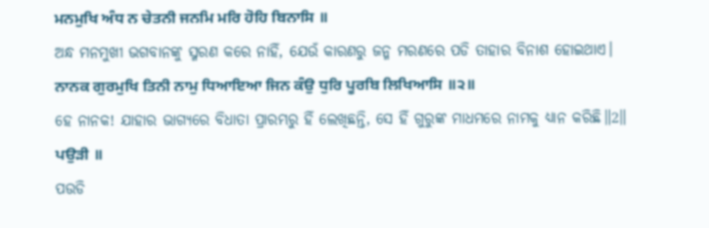ਮਨਮੁਖਿ ਅੰਧ ਨ ਚੇਤਨੀ ਜਨਮਿ ਮਰਿ ਹੋਹਿ ਬਿਨਾਸਿ ॥
ଅନ୍ଧ ମନମୁଖୀ ଭଗବାନଙ୍କୁ ସ୍ମରଣ କରେ ନାହିଁ, ଯେଉଁ କାରଣରୁ ଜନ୍ମ ମରଣରେ ପଡି ତାହାର ବିନାଶ ହୋଇଥାଏ।
ਨਾਨਕ ਗੁਰਮੁਖਿ ਤਿਨੀ ਨਾਮੁ ਧਿਆਇਆ ਜਿਨ ਕੰਉ ਧੁਰਿ ਪੂਰਬਿ ਲਿਖਿਆਸਿ ॥੨॥
ହେ ନାନକ! ଯାହାର ଭାଗ୍ୟରେ ବିଧାତା ପ୍ରାରମ୍ଭରୁ ହିଁ ଲେଖିଛନ୍ତି, ସେ ହିଁ ଗୁରୁଙ୍କ ମାଧମରେ ନାମକୁ ଧ୍ୟାନ କରିଛି॥2॥
ਪਉੜੀ ॥
ପଉଡି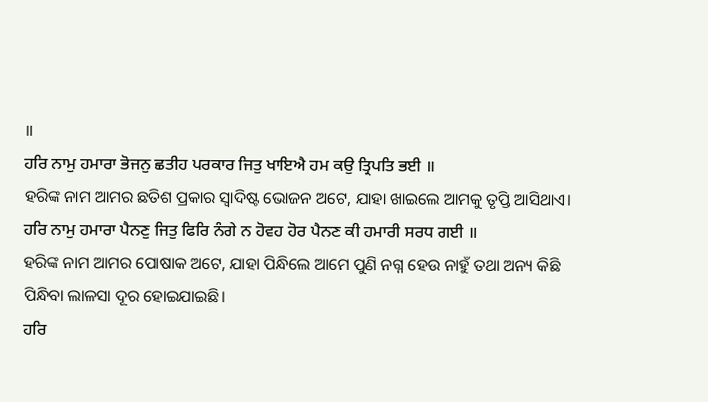॥
ਹਰਿ ਨਾਮੁ ਹਮਾਰਾ ਭੋਜਨੁ ਛਤੀਹ ਪਰਕਾਰ ਜਿਤੁ ਖਾਇਐ ਹਮ ਕਉ ਤ੍ਰਿਪਤਿ ਭਈ ॥
ହରିଙ୍କ ନାମ ଆମର ଛତିଶ ପ୍ରକାର ସ୍ଵାଦିଷ୍ଟ ଭୋଜନ ଅଟେ, ଯାହା ଖାଇଲେ ଆମକୁ ତୃପ୍ତି ଆସିଥାଏ।
ਹਰਿ ਨਾਮੁ ਹਮਾਰਾ ਪੈਨਣੁ ਜਿਤੁ ਫਿਰਿ ਨੰਗੇ ਨ ਹੋਵਹ ਹੋਰ ਪੈਨਣ ਕੀ ਹਮਾਰੀ ਸਰਧ ਗਈ ॥
ହରିଙ୍କ ନାମ ଆମର ପୋଷାକ ଅଟେ, ଯାହା ପିନ୍ଧିଲେ ଆମେ ପୁଣି ନଗ୍ନ ହେଉ ନାହୁଁ ତଥା ଅନ୍ୟ କିଛି ପିନ୍ଧିବା ଲାଳସା ଦୂର ହୋଇଯାଇଛି।
ਹਰਿ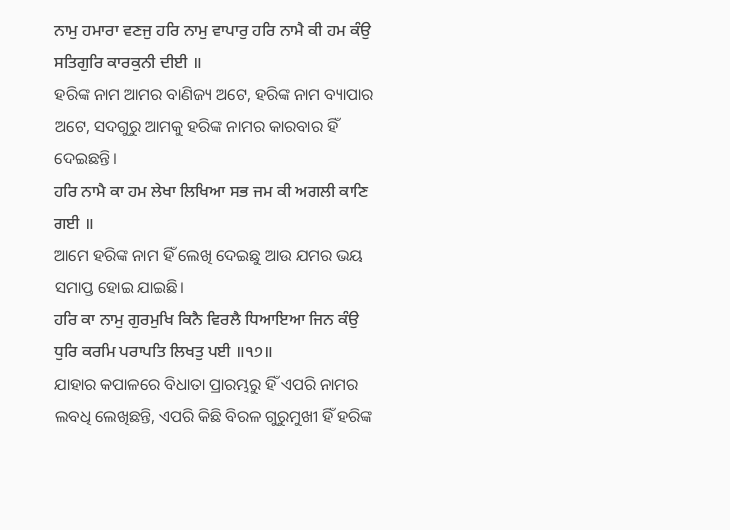ਨਾਮੁ ਹਮਾਰਾ ਵਣਜੁ ਹਰਿ ਨਾਮੁ ਵਾਪਾਰੁ ਹਰਿ ਨਾਮੈ ਕੀ ਹਮ ਕੰਉ ਸਤਿਗੁਰਿ ਕਾਰਕੁਨੀ ਦੀਈ ॥
ହରିଙ୍କ ନାମ ଆମର ବାଣିଜ୍ୟ ଅଟେ, ହରିଙ୍କ ନାମ ବ୍ୟାପାର ଅଟେ, ସଦଗୁରୁ ଆମକୁ ହରିଙ୍କ ନାମର କାରବାର ହିଁ ଦେଇଛନ୍ତି।
ਹਰਿ ਨਾਮੈ ਕਾ ਹਮ ਲੇਖਾ ਲਿਖਿਆ ਸਭ ਜਮ ਕੀ ਅਗਲੀ ਕਾਣਿ ਗਈ ॥
ଆମେ ହରିଙ୍କ ନାମ ହିଁ ଲେଖି ଦେଇଛୁ ଆଉ ଯମର ଭୟ ସମାପ୍ତ ହୋଇ ଯାଇଛି।
ਹਰਿ ਕਾ ਨਾਮੁ ਗੁਰਮੁਖਿ ਕਿਨੈ ਵਿਰਲੈ ਧਿਆਇਆ ਜਿਨ ਕੰਉ ਧੁਰਿ ਕਰਮਿ ਪਰਾਪਤਿ ਲਿਖਤੁ ਪਈ ॥੧੭॥
ଯାହାର କପାଳରେ ବିଧାତା ପ୍ରାରମ୍ଭରୁ ହିଁ ଏପରି ନାମର ଲବଧି ଲେଖିଛନ୍ତି, ଏପରି କିଛି ବିରଳ ଗୁରୁମୁଖୀ ହିଁ ହରିଙ୍କ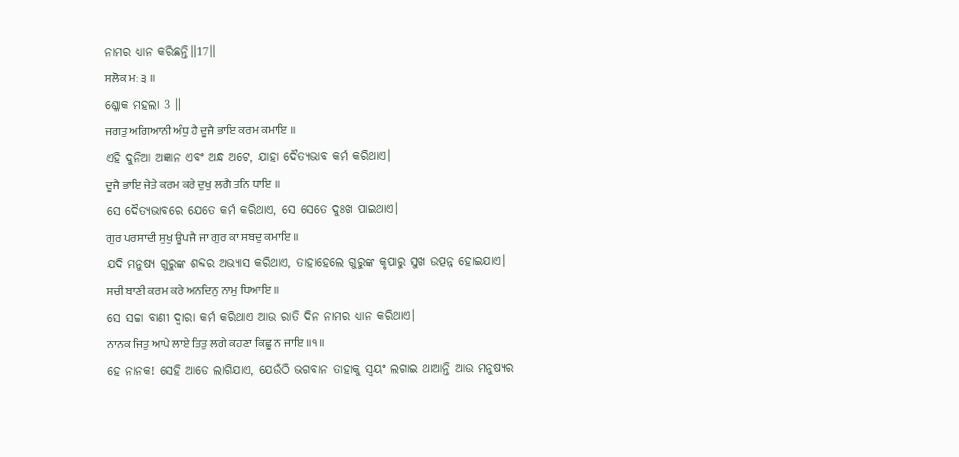ନାମର ଧ୍ୟାନ କରିଛନ୍ତି॥17॥
ਸਲੋਕ ਮਃ ੩ ॥
ଶ୍ଳୋକ ମହଲା 3 ॥
ਜਗਤੁ ਅਗਿਆਨੀ ਅੰਧੁ ਹੈ ਦੂਜੈ ਭਾਇ ਕਰਮ ਕਮਾਇ ॥
ଏହି ଦୁନିଆ ଅଜ୍ଞାନ ଏବଂ ଅନ୍ଧ ଅଟେ, ଯାହା ଦୈତ୍ୟଭାବ କର୍ମ କରିଥାଏ।
ਦੂਜੈ ਭਾਇ ਜੇਤੇ ਕਰਮ ਕਰੇ ਦੁਖੁ ਲਗੈ ਤਨਿ ਧਾਇ ॥
ସେ ଦୈତ୍ୟଭାବରେ ଯେତେ କର୍ମ କରିଥାଏ, ସେ ସେତେ ଦୁଃଖ ପାଇଥାଏ।
ਗੁਰ ਪਰਸਾਦੀ ਸੁਖੁ ਊਪਜੈ ਜਾ ਗੁਰ ਕਾ ਸਬਦੁ ਕਮਾਇ ॥
ଯଦି ମନୁଷ୍ୟ ଗୁରୁଙ୍କ ଶବ୍ଦର ଅଭ୍ୟାସ କରିଥାଏ, ତାହାହେଲେ ଗୁରୁଙ୍କ କୃପାରୁ ସୁଖ ଉତ୍ପନ୍ନ ହୋଇଯାଏ।
ਸਚੀ ਬਾਣੀ ਕਰਮ ਕਰੇ ਅਨਦਿਨੁ ਨਾਮੁ ਧਿਆਇ ॥
ସେ ସଚ୍ଚା ବାଣୀ ଦ୍ଵାରା କର୍ମ କରିଥାଏ ଆଉ ରାତି ଦିନ ନାମର ଧ୍ୟାନ କରିଥାଏ।
ਨਾਨਕ ਜਿਤੁ ਆਪੇ ਲਾਏ ਤਿਤੁ ਲਗੇ ਕਹਣਾ ਕਿਛੂ ਨ ਜਾਇ ॥੧॥
ହେ ନାନକ! ସେହି ଆଡେ ଲାଗିଯାଏ, ଯେଉଁଠି ଭଗବାନ ତାହାକୁ ସ୍ଵୟଂ ଲଗାଇ ଥାଆନ୍ତି ଆଉ ମନୁଷ୍ୟର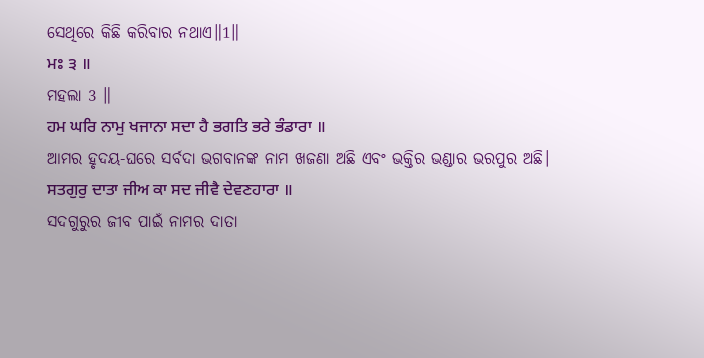ସେଥିରେ କିଛି କରିବାର ନଥାଏ॥1॥
ਮਃ ੩ ॥
ମହଲା 3 ॥
ਹਮ ਘਰਿ ਨਾਮੁ ਖਜਾਨਾ ਸਦਾ ਹੈ ਭਗਤਿ ਭਰੇ ਭੰਡਾਰਾ ॥
ଆମର ହୃଦୟ-ଘରେ ସର୍ବଦା ଭଗବାନଙ୍କ ନାମ ଖଜଣା ଅଛି ଏବଂ ଭକ୍ତିର ଭଣ୍ଡାର ଭରପୁର ଅଛି।
ਸਤਗੁਰੁ ਦਾਤਾ ਜੀਅ ਕਾ ਸਦ ਜੀਵੈ ਦੇਵਣਹਾਰਾ ॥
ସଦଗୁରୁର ଜୀବ ପାଇଁ ନାମର ଦାତା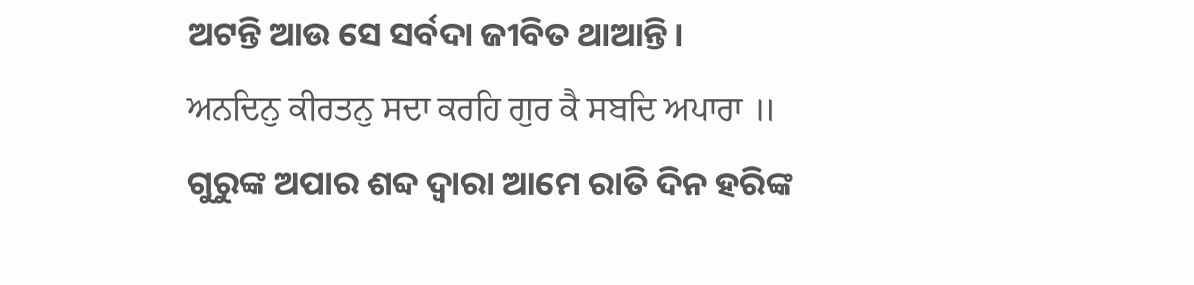ଅଟନ୍ତି ଆଉ ସେ ସର୍ବଦା ଜୀବିତ ଥାଆନ୍ତି।
ਅਨਦਿਨੁ ਕੀਰਤਨੁ ਸਦਾ ਕਰਹਿ ਗੁਰ ਕੈ ਸਬਦਿ ਅਪਾਰਾ ॥
ଗୁରୁଙ୍କ ଅପାର ଶବ୍ଦ ଦ୍ଵାରା ଆମେ ରାତି ଦିନ ହରିଙ୍କ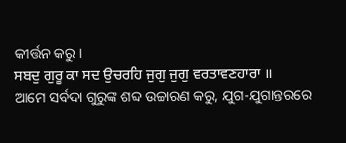କୀର୍ତ୍ତନ କରୁ।
ਸਬਦੁ ਗੁਰੂ ਕਾ ਸਦ ਉਚਰਹਿ ਜੁਗੁ ਜੁਗੁ ਵਰਤਾਵਣਹਾਰਾ ॥
ଆମେ ସର୍ବଦା ଗୁରୁଙ୍କ ଶବ୍ଦ ଉଚ୍ଚାରଣ କରୁ, ଯୁଗ-ଯୁଗାନ୍ତରରେ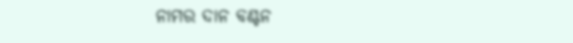ନାମର ଦାନ ବଣ୍ଟନ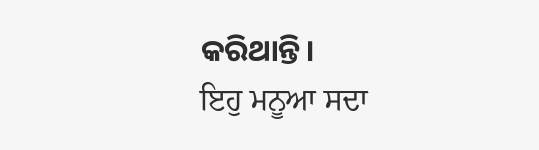କରିଥାନ୍ତି।
ਇਹੁ ਮਨੂਆ ਸਦਾ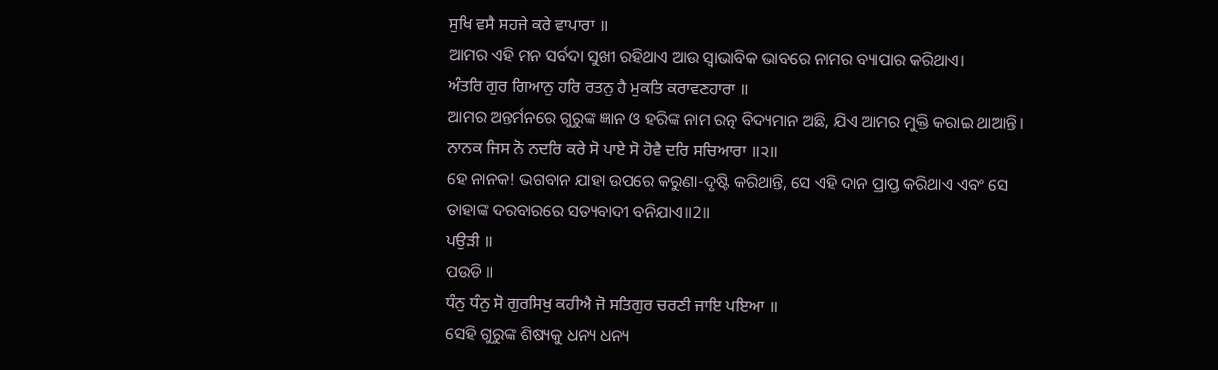ਸੁਖਿ ਵਸੈ ਸਹਜੇ ਕਰੇ ਵਾਪਾਰਾ ॥
ଆମର ଏହି ମନ ସର୍ବଦା ସୁଖୀ ରହିଥାଏ ଆଉ ସ୍ଵାଭାବିକ ଭାବରେ ନାମର ବ୍ୟାପାର କରିଥାଏ।
ਅੰਤਰਿ ਗੁਰ ਗਿਆਨੁ ਹਰਿ ਰਤਨੁ ਹੈ ਮੁਕਤਿ ਕਰਾਵਣਹਾਰਾ ॥
ଆମର ଅନ୍ତର୍ମନରେ ଗୁରୁଙ୍କ ଜ୍ଞାନ ଓ ହରିଙ୍କ ନାମ ରତ୍ନ ବିଦ୍ୟମାନ ଅଛି, ଯିଏ ଆମର ମୁକ୍ତି କରାଇ ଥାଆନ୍ତି।
ਨਾਨਕ ਜਿਸ ਨੋ ਨਦਰਿ ਕਰੇ ਸੋ ਪਾਏ ਸੋ ਹੋਵੈ ਦਰਿ ਸਚਿਆਰਾ ॥੨॥
ହେ ନାନକ! ଭଗବାନ ଯାହା ଉପରେ କରୁଣା-ଦୃଷ୍ଟି କରିଥାନ୍ତି, ସେ ଏହି ଦାନ ପ୍ରାପ୍ତ କରିଥାଏ ଏବଂ ସେ ତାହାଙ୍କ ଦରବାରରେ ସତ୍ୟବାଦୀ ବନିଯାଏ॥2॥
ਪਉੜੀ ॥
ପଉଡି ॥
ਧੰਨੁ ਧੰਨੁ ਸੋ ਗੁਰਸਿਖੁ ਕਹੀਐ ਜੋ ਸਤਿਗੁਰ ਚਰਣੀ ਜਾਇ ਪਇਆ ॥
ସେହି ଗୁରୁଙ୍କ ଶିଷ୍ୟକୁ ଧନ୍ୟ ଧନ୍ୟ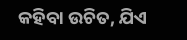କହିବା ଉଚିତ, ଯିଏ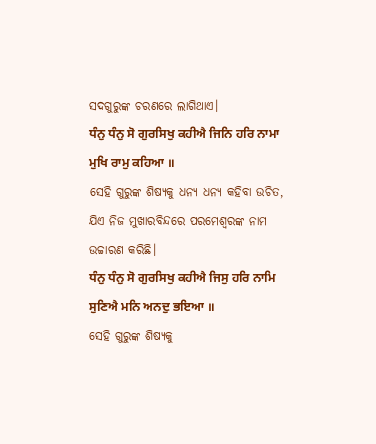ସଦଗୁରୁଙ୍କ ଚରଣରେ ଲାଗିଥାଏ।
ਧੰਨੁ ਧੰਨੁ ਸੋ ਗੁਰਸਿਖੁ ਕਹੀਐ ਜਿਨਿ ਹਰਿ ਨਾਮਾ ਮੁਖਿ ਰਾਮੁ ਕਹਿਆ ॥
ସେହି ଗୁରୁଙ୍କ ଶିଷ୍ୟକୁ ଧନ୍ୟ ଧନ୍ୟ କହିବା ଉଚିତ, ଯିଏ ନିଜ ମୁଖାରବିନ୍ଦରେ ପରମେଶ୍ଵରଙ୍କ ନାମ ଉଚ୍ଚାରଣ କରିଛି।
ਧੰਨੁ ਧੰਨੁ ਸੋ ਗੁਰਸਿਖੁ ਕਹੀਐ ਜਿਸੁ ਹਰਿ ਨਾਮਿ ਸੁਣਿਐ ਮਨਿ ਅਨਦੁ ਭਇਆ ॥
ସେହି ଗୁରୁଙ୍କ ଶିଷ୍ୟକୁ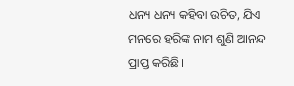ଧନ୍ୟ ଧନ୍ୟ କହିବା ଉଚିତ, ଯିଏ ମନରେ ହରିଙ୍କ ନାମ ଶୁଣି ଆନନ୍ଦ ପ୍ରାପ୍ତ କରିଛି।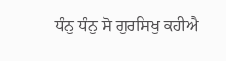ਧੰਨੁ ਧੰਨੁ ਸੋ ਗੁਰਸਿਖੁ ਕਹੀਐ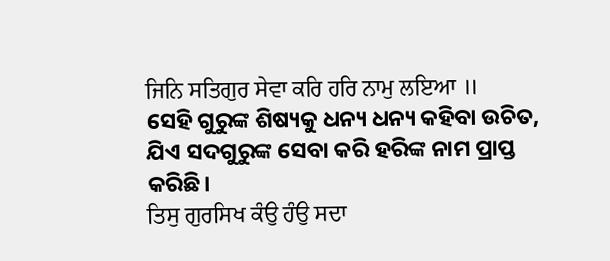ਜਿਨਿ ਸਤਿਗੁਰ ਸੇਵਾ ਕਰਿ ਹਰਿ ਨਾਮੁ ਲਇਆ ॥
ସେହି ଗୁରୁଙ୍କ ଶିଷ୍ୟକୁ ଧନ୍ୟ ଧନ୍ୟ କହିବା ଉଚିତ, ଯିଏ ସଦଗୁରୁଙ୍କ ସେବା କରି ହରିଙ୍କ ନାମ ପ୍ରାପ୍ତ କରିଛି।
ਤਿਸੁ ਗੁਰਸਿਖ ਕੰਉ ਹੰਉ ਸਦਾ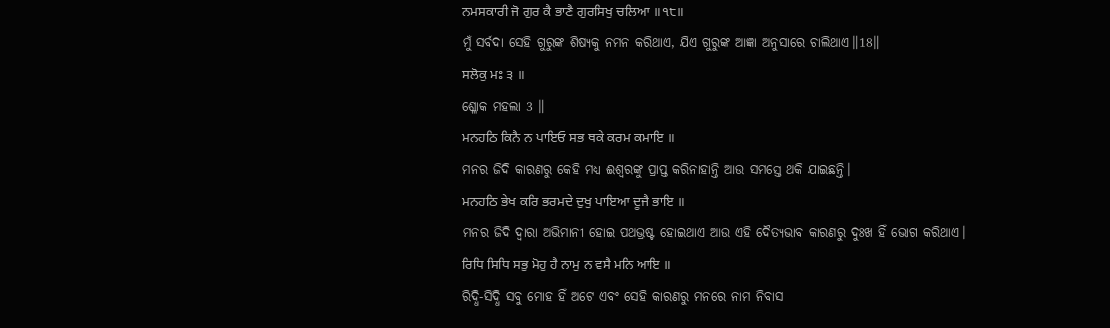ਨਮਸਕਾਰੀ ਜੋ ਗੁਰ ਕੈ ਭਾਣੈ ਗੁਰਸਿਖੁ ਚਲਿਆ ॥੧੮॥
ମୁଁ ସର୍ବଦା ସେହି ଗୁରୁଙ୍କ ଶିଷ୍ୟକୁ ନମନ କରିଥାଏ, ଯିଏ ଗୁରୁଙ୍କ ଆଜ୍ଞା ଅନୁସାରେ ଚାଲିଥାଏ॥18॥
ਸਲੋਕੁ ਮਃ ੩ ॥
ଶ୍ଳୋକ ମହଲା 3 ॥
ਮਨਹਠਿ ਕਿਨੈ ਨ ਪਾਇਓ ਸਭ ਥਕੇ ਕਰਮ ਕਮਾਇ ॥
ମନର ଜିଦି କାରଣରୁ କେହି ମଧ୍ୟ ଈଶ୍ଵରଙ୍କୁ ପ୍ରାପ୍ତ କରିନାହାନ୍ତି ଆଉ ସମସ୍ତେ ଥକି ଯାଇଛନ୍ତି।
ਮਨਹਠਿ ਭੇਖ ਕਰਿ ਭਰਮਦੇ ਦੁਖੁ ਪਾਇਆ ਦੂਜੈ ਭਾਇ ॥
ମନର ଜିଦି ଦ୍ଵାରା ଅଭିମାନୀ ହୋଇ ପଥଭ୍ରଷ୍ଟ ହୋଇଥାଏ ଆଉ ଏହି ଦୈତ୍ୟଭାବ କାରଣରୁ ଦୁଃଖ ହିଁ ଭୋଗ କରିଥାଏ।
ਰਿਧਿ ਸਿਧਿ ਸਭੁ ਮੋਹੁ ਹੈ ਨਾਮੁ ਨ ਵਸੈ ਮਨਿ ਆਇ ॥
ରିଦ୍ଧି-ସିଦ୍ଧି ସବୁ ମୋହ ହିଁ ଅଟେ ଏବଂ ସେହି କାରଣରୁ ମନରେ ନାମ ନିବାସ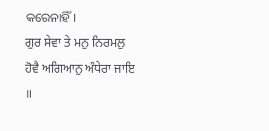କରେନାହିଁ।
ਗੁਰ ਸੇਵਾ ਤੇ ਮਨੁ ਨਿਰਮਲੁ ਹੋਵੈ ਅਗਿਆਨੁ ਅੰਧੇਰਾ ਜਾਇ ॥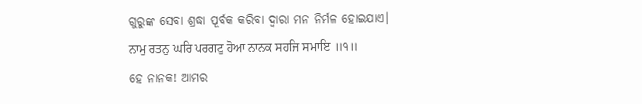ଗୁରୁଙ୍କ ସେବା ଶ୍ରଦ୍ଧା ପୂର୍ବକ କରିବା ଦ୍ଵାରା ମନ ନିର୍ମଳ ହୋଇଯାଏ।
ਨਾਮੁ ਰਤਨੁ ਘਰਿ ਪਰਗਟੁ ਹੋਆ ਨਾਨਕ ਸਹਜਿ ਸਮਾਇ ॥੧॥
ହେ ନାନକ! ଆମର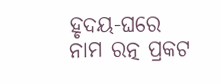ହୃଦୟ-ଘରେ ନାମ ରତ୍ନ ପ୍ରକଟ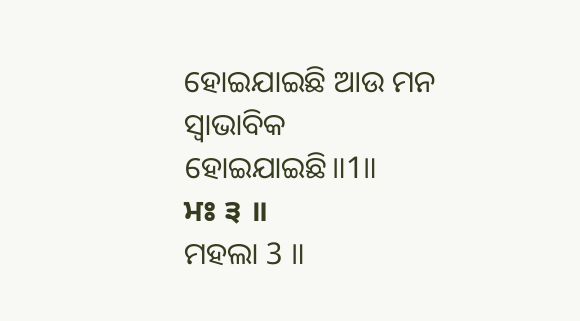ହୋଇଯାଇଛି ଆଉ ମନ ସ୍ଵାଭାବିକ ହୋଇଯାଇଛି॥1॥
ਮਃ ੩ ॥
ମହଲା 3 ॥